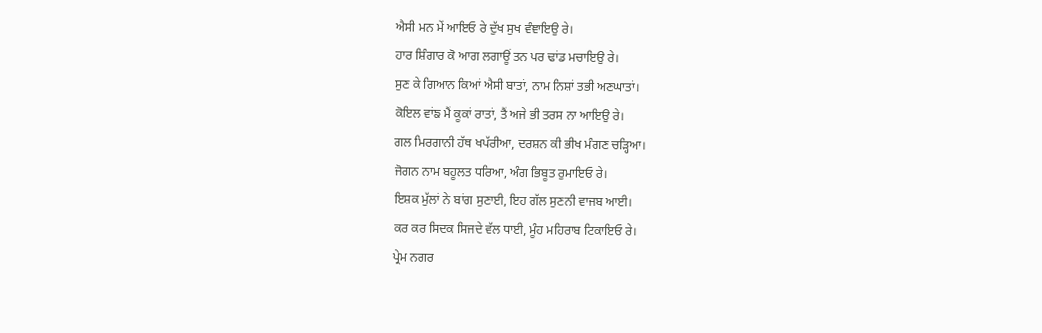ਐਸੀ ਮਨ ਮੇਂ ਆਇਓ ਰੇ ਦੁੱਖ ਸੁਖ ਵੰਞਾਇਉ ਰੇ।
ਹਾਰ ਸ਼ਿੰਗਾਰ ਕੋ ਆਗ ਲਗਾਊਂ ਤਨ ਪਰ ਢਾਂਡ ਮਚਾਇਉ ਰੇ।
ਸੁਣ ਕੇ ਗਿਆਨ ਕਿਆਂ ਐਸੀ ਬਾਤਾਂ, ਨਾਮ ਨਿਸ਼ਾਂ ਤਭੀ ਅਣਘਾਤਾਂ।
ਕੋਇਲ ਵਾਂਙ ਮੈਂ ਕੂਕਾਂ ਰਾਤਾਂ, ਤੈਂ ਅਜੇ ਭੀ ਤਰਸ ਨਾ ਆਇਉ ਰੇ।
ਗਲ ਮਿਰਗਾਨੀ ਹੱਥ ਖਪੱਰੀਆ, ਦਰਸ਼ਨ ਕੀ ਭੀਖ ਮੰਗਣ ਚੜ੍ਹਿਆ।
ਜੋਗਨ ਨਾਮ ਬਹੂਲਤ ਧਰਿਆ, ਅੰਗ ਭਿਬੂਤ ਰੁਮਾਇਓ ਰੇ।
ਇਸ਼ਕ ਮੁੱਲਾਂ ਨੇ ਬਾਂਗ ਸੁਣਾਈ, ਇਹ ਗੱਲ ਸੁਣਨੀ ਵਾਜਬ ਆਈ।
ਕਰ ਕਰ ਸਿਦਕ ਸਿਜਦੇ ਵੱਲ ਧਾਈ, ਮੂੰਹ ਮਹਿਰਾਬ ਟਿਕਾਇਓ ਰੇ।
ਪ੍ਰੇਮ ਨਗਰ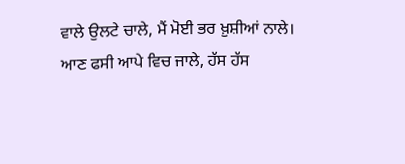ਵਾਲੇ ਉਲਟੇ ਚਾਲੇ, ਮੈਂ ਮੋਈ ਭਰ ਖ਼ੁਸ਼ੀਆਂ ਨਾਲੇ।
ਆਣ ਫਸੀ ਆਪੇ ਵਿਚ ਜਾਲੇ, ਹੱਸ ਹੱਸ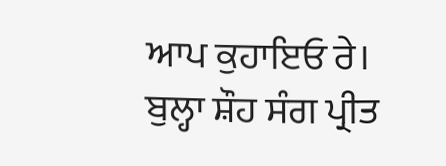ਆਪ ਕੁਹਾਇਓ ਰੇ।
ਬੁਲ੍ਹਾ ਸ਼ੌਹ ਸੰਗ ਪ੍ਰੀਤ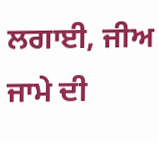ਲਗਾਈ, ਜੀਅ ਜਾਮੇ ਦੀ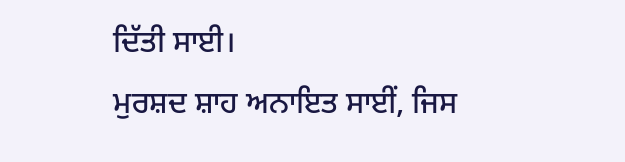ਦਿੱਤੀ ਸਾਈ।
ਮੁਰਸ਼ਦ ਸ਼ਾਹ ਅਨਾਇਤ ਸਾਈਂ, ਜਿਸ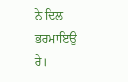ਨੇ ਦਿਲ ਭਰਮਾਇਉ ਰੇ।